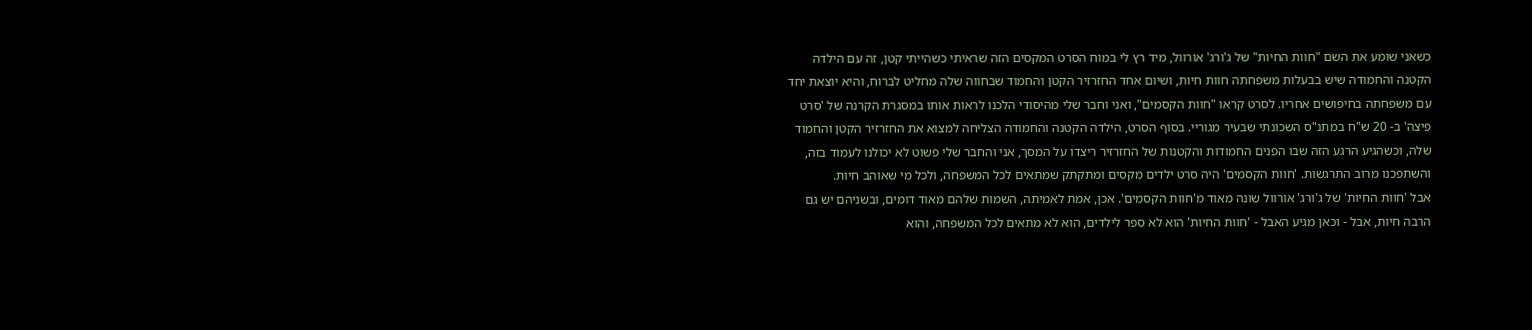כשאני שומע את השם "חוות החיות" של ג'ורג' אורוול, מיד רץ לי במוח הסרט המקסים הזה שראיתי כשהייתי קטן, זה עם הילדה הקטנה והחמודה שיש בבעלות משפחתה חוות חיות, ושיום אחד החזרזיר הקטן והחמוד שבחווה שלה מחליט לברוח, והיא יוצאת יחד עם משפחתה בחיפושים אחריו. לסרט קראו "חוות הקסמים", ואני וחבר שלי מהיסודי הלכנו לראות אותו במסגרת הקרנה של 'סרט פיצה' ב- 20 ש"ח במתנ"ס השכונתי שבעיר מגוריי. בסוף הסרט, הילדה הקטנה והחמודה הצליחה למצוא את החזרזיר הקטן והחמוד שלה, וכשהגיע הרגע הזה שבו הפנים החמודות והקטנות של החזרזיר ריצדו על המסך, אני והחבר שלי פשוט לא יכולנו לעמוד בזה, והשתפכנו מרוב התרגשות. 'חוות הקסמים' היה סרט ילדים מקסים ומתקתק שמתאים לכל המשפחה, ולכל מי שאוהב חיות.
אבל 'חוות החיות' של ג'ורג' אורוול שונה מאוד מ'חוות הקסמים'. אכן, אמת לאמיתה, השמות שלהם מאוד דומים, ובשניהם יש גם הרבה חיות, אבל - וכאן מגיע האבל - 'חוות החיות' הוא לא ספר לילדים, הוא לא מתאים לכל המשפחה, והוא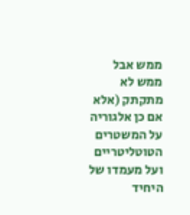ממש אבל ממש לא מתקתק (אלא אם כן אלגוריה על המשטרים הטוטליטריים ועל מעמדו של היחיד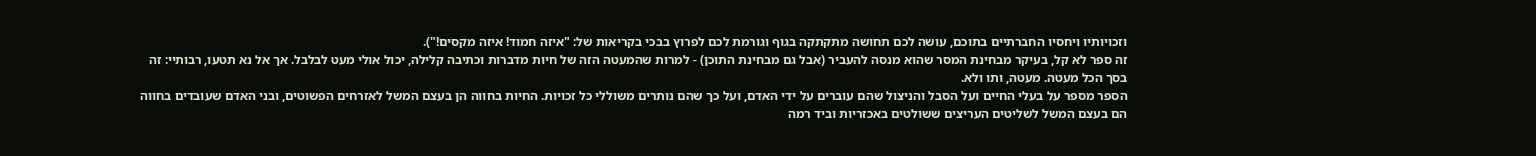וזכויותיו ויחסיו החברתיים בתוכם, עושה לכם תחושה מתקתקה בגוף וגורמת לכם לפרוץ בבכי בקריאות של: "איזה חמוד! איזה מקסים!").
זה ספר לא קל, בעיקר מבחינת המסר שהוא מנסה להעביר (אבל גם מבחינת התוכן) - למרות שהמעטה הזה של חיות מדברות וכתיבה קלילה, יכול אולי מעט לבלבל. אך אל נא תטעו, רבותיי: זה בסך הכל מעטה. מעטה, ותו ולא.
הספר מספר על בעלי החיים ועל הסבל והניצול שהם עוברים על ידי האדם, ועל כך שהם נותרים משוללי כל זכויות. החיות בחווה הן בעצם המשל לאזרחים הפשוטים, ובני האדם שעובדים בחווה הם בעצם המשל לשליטים העריצים ששולטים באכזריות וביד רמה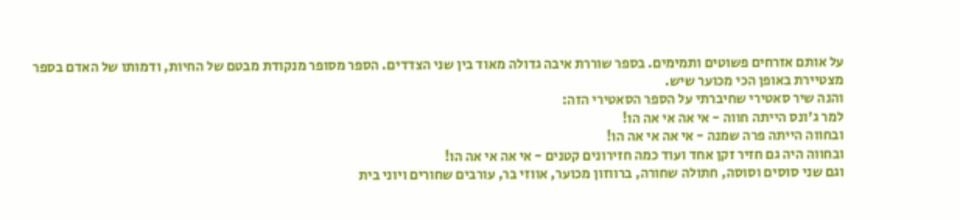על אותם אזרחים פשוטים ותמימים. בספר שוררת איבה גדולה מאוד בין שני הצדדים. הספר מסופר מנקודת מבטם של החיות, ודמותו של האדם בספר מצטיירת באופן הכי מכוער שיש.
והנה שיר סאטירי שחיברתי על הספר הסאטירי הזה:
למר ג'ונס הייתה חווה - אי אה אי אה הו!
ובחווה הייתה פרה שמנה - אי אה אי אה הו!
ובחווה היה גם חזיר זקן אחד ועוד כמה חזירונים קטנים - אי אה אי אה הו!
וגם שני סוסים וסוסה, חתולה שחורה, ברווזון מכוער, אווזי בר, עורבים שחורים ויוני בית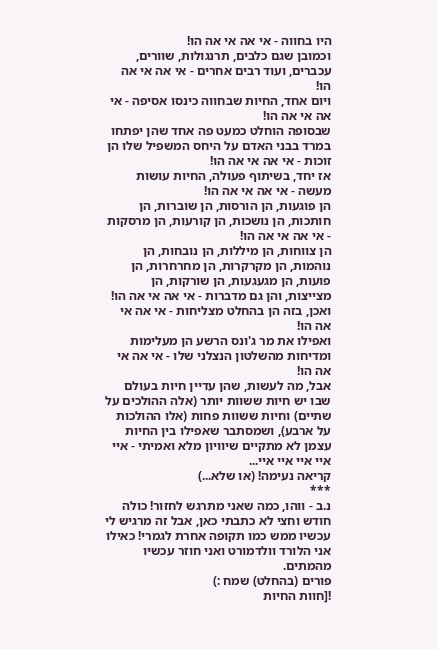היו בחווה - אי אה אי אה הו!
וכמובן שגם כלבים, תרנגולות, שוורים, עכברים, ועוד רבים אחרים - אי אה אי אה הו!
ויום אחד, החיות שבחווה כינסו אסיפה - אי אה אי אה הו!
שבסופה הוחלט כמעט פה אחד שהן יפתחו במרד בבני האדם על היחס המשפיל שלו הן זוכות - אי אה אי אה הו!
אז יחד, בשיתוף פעולה, החיות עושות מעשה - אי אה אי אה הו!
הן פוגעות, הן הורסות, הן שוברות, הן חותכות, הן נושכות, הן קורעות, הן מרסקות - אי אה אי אה הו!
הן צווחות, הן מיללות, הן נובחות, הן נוהמות, הן מקרקרות, הן מחרחרות, הן פועות, הן מגעגעות, הן שורקות, הן מצייצות, והן גם מדברות - אי אה אי אה הו!
ואכן, בזה הן בהחלט מצליחות - אי אה אי אה הו!
ואפילו את מר ג'ונס הרשע הן מעלימות ומדיחות מהשלטון הנצלני שלו - אי אה אי אה הו!
אבל, מה לעשות, שהן עדיין חיות בעולם שבו יש חיות ששוות יותר (אלה ההולכים על שתיים) וחיות ששוות פחות (אלו ההולכות על ארבע), ושמסתבר שאפילו בין החיות עצמן לא מתקיים שיוויון מלא ואמיתי - איי איי איי איי איי...
קריאה נעימה! (או שלא...)
***
נ.ב - ווהו, כמה שאני מתרגש לחזור! כולה חודש וחצי לא כתבתי כאן, אבל זה מרגיש לי עכשיו ממש כמו תקופה אחרת לגמרי! כאילו אני הלורד וולדמורט ואני חוזר עכשיו מהמתים.
פורים (בהחלט) שמח :)
![חוות החיות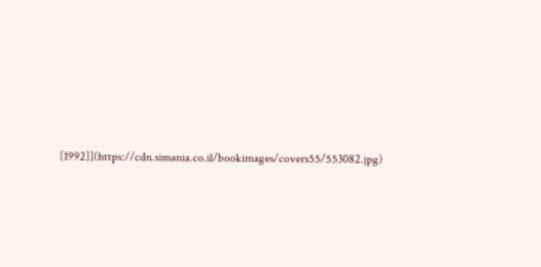[1992]](https://cdn.simania.co.il/bookimages/covers55/553082.jpg)